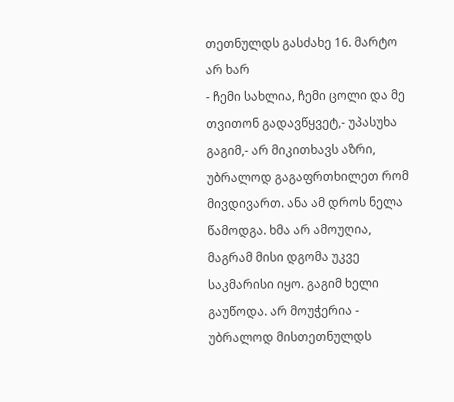თეთნულდს გასძახე 16. მარტო არ ხარ
- ჩემი სახლია, ჩემი ცოლი და მე თვითონ გადავწყვეტ,- უპასუხა გაგიმ,- არ მიკითხავს აზრი, უბრალოდ გაგაფრთხილეთ რომ მივდივართ. ანა ამ დროს ნელა წამოდგა. ხმა არ ამოუღია, მაგრამ მისი დგომა უკვე საკმარისი იყო. გაგიმ ხელი გაუწოდა. არ მოუჭერია - უბრალოდ მისთეთნულდს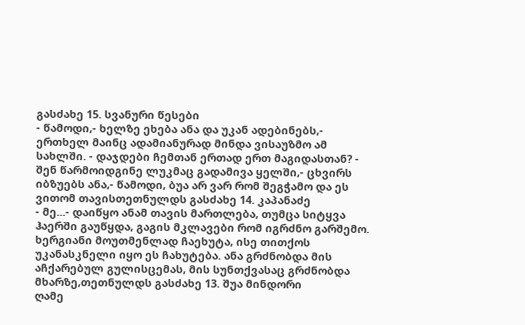გასძახე 15. სვანური წესები
- წამოდი,- ხელზე ეხება ანა და უკან ადებინებს,- ერთხელ მაინც ადამიანურად მინდა ვისაუზმო ამ სახლში. - დაჯდები ჩემთან ერთად ერთ მაგიდასთან? - შენ წარმოიდგინე ლუკმაც გადამივა ყელში,- ცხვირს იბზუებს ანა,- წამოდი, ბუა არ ვარ რომ შეგჭამო და ეს ვითომ თავისთეთნულდს გასძახე 14. კაპანაძე
- მე...- დაიწყო ანამ თავის მართლება, თუმცა სიტყვა ჰაერში გაუწყდა, გაგის მკლავები რომ იგრძნო გარშემო. ხერგიანი მოუთმენლად ჩაეხუტა, ისე თითქოს უკანასკნელი იყო ეს ჩახუტება. ანა გრძნობდა მის აჩქარებულ გულისცემას, მის სუნთქვასაც გრძნობდა მხარზე,თეთნულდს გასძახე 13. შუა მინდორი
ღამე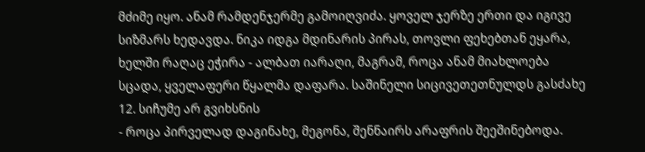მძიმე იყო. ანამ რამდენჯერმე გამოიღვიძა. ყოველ ჯერზე ერთი და იგივე სიზმარს ხედავდა. ნიკა იდგა მდინარის პირას, თოვლი ფეხებთან ეყარა, ხელში რაღაც ეჭირა - ალბათ იარაღი, მაგრამ, როცა ანამ მიახლოება სცადა, ყველაფერი წყალმა დაფარა. საშინელი სიცივეთეთნულდს გასძახე 12. სიჩუმე არ გვიხსნის
- როცა პირველად დაგინახე, მეგონა, შენნაირს არაფრის შეეშინებოდა.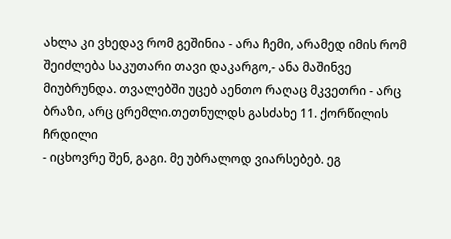ახლა კი ვხედავ რომ გეშინია - არა ჩემი, არამედ იმის რომ შეიძლება საკუთარი თავი დაკარგო,- ანა მაშინვე მიუბრუნდა. თვალებში უცებ აენთო რაღაც მკვეთრი - არც ბრაზი, არც ცრემლი.თეთნულდს გასძახე 11. ქორწილის ჩრდილი
- იცხოვრე შენ, გაგი. მე უბრალოდ ვიარსებებ. ეგ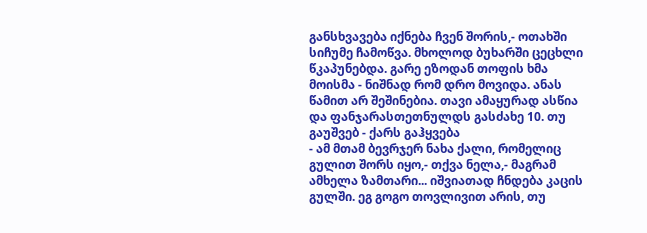განსხვავება იქნება ჩვენ შორის,- ოთახში სიჩუმე ჩამოწვა. მხოლოდ ბუხარში ცეცხლი წკაპუნებდა. გარე ეზოდან თოფის ხმა მოისმა - ნიშნად რომ დრო მოვიდა. ანას წამით არ შეშინებია. თავი ამაყურად ასწია და ფანჯარასთეთნულდს გასძახე 10. თუ გაუშვებ - ქარს გაჰყვება
- ამ მთამ ბევრჯერ ნახა ქალი, რომელიც გულით შორს იყო,- თქვა ნელა,- მაგრამ ამხელა ზამთარი... იშვიათად ჩნდება კაცის გულში. ეგ გოგო თოვლივით არის, თუ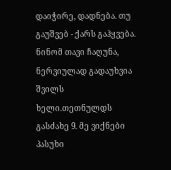დაიჭირე, დადნება. თუ გაუშვებ - ქარს გაჰყვება. ნინომ თავი ჩაღუნა, ნერვიულად გადაუხვია შვილს ხელი.თეთნულდს გასძახე 9. მე ვიქნები პასუხი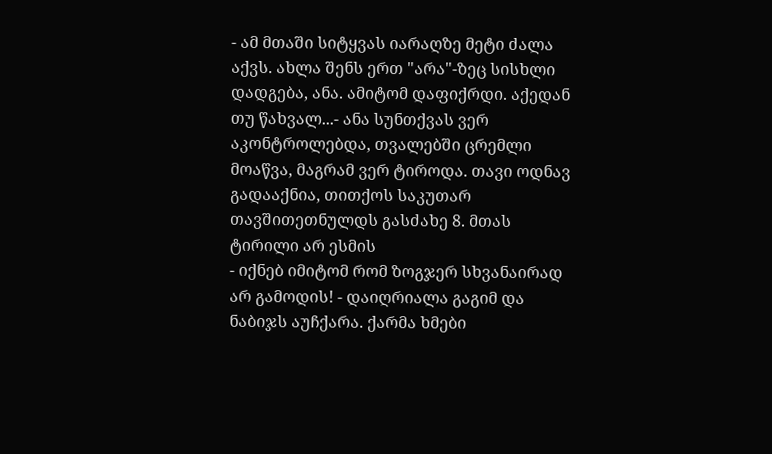- ამ მთაში სიტყვას იარაღზე მეტი ძალა აქვს. ახლა შენს ერთ "არა"-ზეც სისხლი დადგება, ანა. ამიტომ დაფიქრდი. აქედან თუ წახვალ...- ანა სუნთქვას ვერ აკონტროლებდა, თვალებში ცრემლი მოაწვა, მაგრამ ვერ ტიროდა. თავი ოდნავ გადააქნია, თითქოს საკუთარ თავშითეთნულდს გასძახე 8. მთას ტირილი არ ესმის
- იქნებ იმიტომ რომ ზოგჯერ სხვანაირად არ გამოდის! - დაიღრიალა გაგიმ და ნაბიჯს აუჩქარა. ქარმა ხმები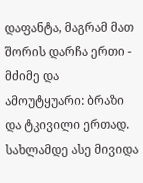დაფანტა, მაგრამ მათ შორის დარჩა ერთი - მძიმე და ამოუტყუარი: ბრაზი და ტკივილი ერთად. სახლამდე ასე მივიდა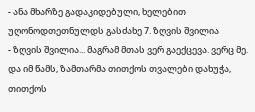- ანა მხარზე გადაკიდებული, ხელებით უღონოდთეთნულდს გასძახე 7. ზღვის შვილია
- ზღვის შვილია... მაგრამ მთას ვერ გაექცევა. ვერც მე. და იმ წამს, ზამთარმა თითქოს თვალები დახუჭა, თითქოს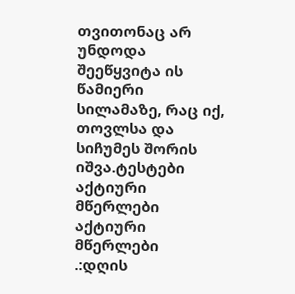თვითონაც არ უნდოდა შეეწყვიტა ის წამიერი სილამაზე, რაც იქ, თოვლსა და სიჩუმეს შორის იშვა.ტესტები
აქტიური მწერლები
აქტიური მწერლები
.:დღის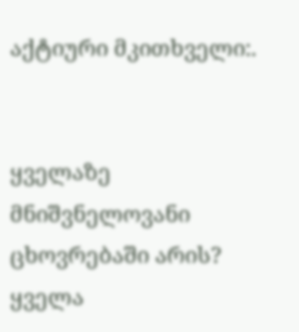აქტიური მკითხველი:.


ყველაზე მნიშვნელოვანი ცხოვრებაში არის?
ყველა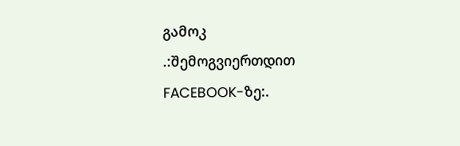გამოკ
.:შემოგვიერთდით FACEBOOK-ზე:.